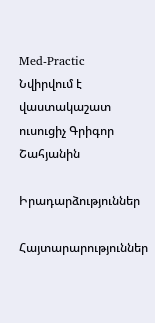Med-Practic
Նվիրվում է վաստակաշատ ուսուցիչ Գրիգոր Շահյանին

Իրադարձություններ

Հայտարարություններ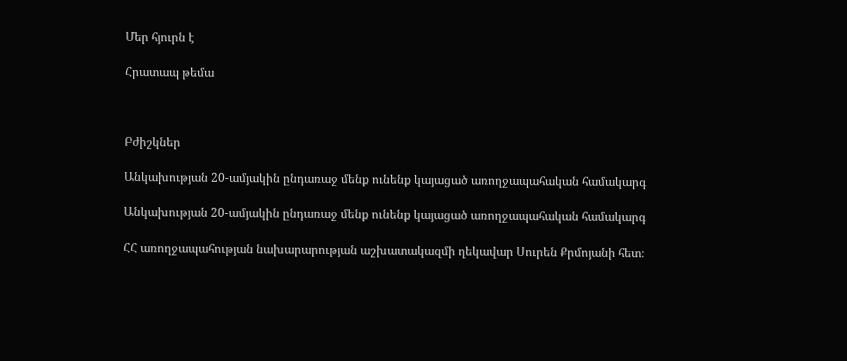Մեր հյուրն է

Հրատապ թեմա



Բժիշկներ

Անկախության 20-ամյակին ընդառաջ մենք ունենք կայացած առողջապահական համակարգ

Անկախության 20-ամյակին ընդառաջ մենք ունենք կայացած առողջապահական համակարգ

ՀՀ առողջապահության նախարարության աշխատակազմի ղեկավար Սուրեն Քրմոյանի հետ։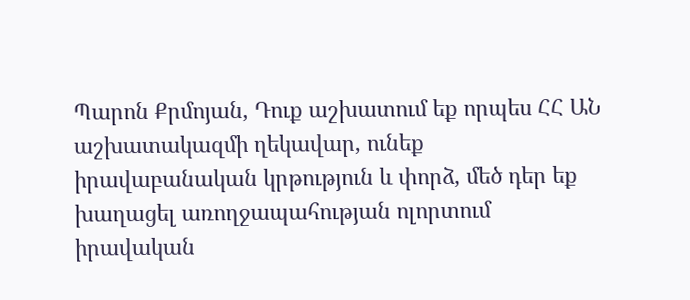Պարոն Քրմոյան, Դուք աշխատում եք որպես ՀՀ ԱՆ աշխատակազմի ղեկավար, ունեք իրավաբանական կրթություն և փորձ, մեծ դեր եք խաղացել առողջապահության ոլորտում իրավական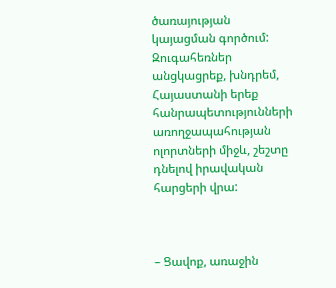ծառայության կայացման գործում: Զուգահեռներ անցկացրեք, խնդրեմ, Հայաստանի երեք հանրապետությունների առողջապահության ոլորտների միջև, շեշտը դնելով իրավական հարցերի վրա:



– Ցավոք, առաջին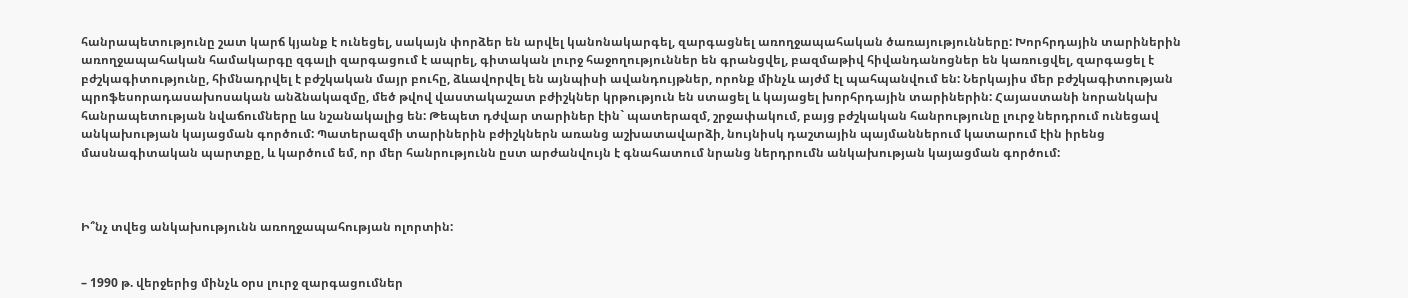հանրապետությունը շատ կարճ կյանք է ունեցել, սակայն փորձեր են արվել կանոնակարգել, զարգացնել առողջապահական ծառայությունները: Խորհրդային տարիներին առողջապահական համակարգը զգալի զարգացում է ապրել, գիտական լուրջ հաջողություններ են գրանցվել, բազմաթիվ հիվանդանոցներ են կառուցվել, զարգացել է բժշկագիտությունը, հիմնադրվել է բժշկական մայր բուհը, ձևավորվել են այնպիսի ավանդույթներ, որոնք մինչև այժմ էլ պահպանվում են: Ներկայիս մեր բժշկագիտության պրոֆեսորադասախոսական անձնակազմը, մեծ թվով վաստակաշատ բժիշկներ կրթություն են ստացել և կայացել խորհրդային տարիներին: Հայաստանի նորանկախ հանրապետության նվաճումները ևս նշանակալից են: Թեպետ դժվար տարիներ էին` պատերազմ, շրջափակում, բայց բժշկական հանրությունը լուրջ ներդրում ունեցավ անկախության կայացման գործում: Պատերազմի տարիներին բժիշկներն առանց աշխատավարձի, նույնիսկ դաշտային պայմաններում կատարում էին իրենց մասնագիտական պարտքը, և կարծում եմ, որ մեր հանրությունն ըստ արժանվույն է գնահատում նրանց ներդրումն անկախության կայացման գործում:



Ի՞նչ տվեց անկախությունն առողջապահության ոլորտին:


– 1990 թ. վերջերից մինչև օրս լուրջ զարգացումներ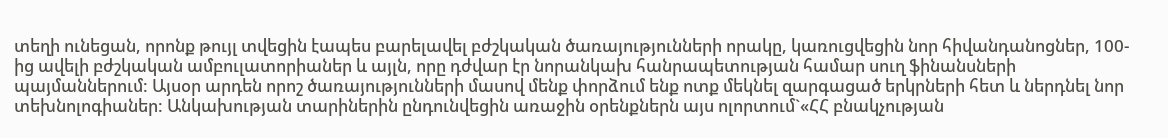տեղի ունեցան, որոնք թույլ տվեցին էապես բարելավել բժշկական ծառայությունների որակը, կառուցվեցին նոր հիվանդանոցներ, 100-ից ավելի բժշկական ամբուլատորիաներ և այլն, որը դժվար էր նորանկախ հանրապետության համար սուղ ֆինանսների պայմաններում: Այսօր արդեն որոշ ծառայությունների մասով մենք փորձում ենք ոտք մեկնել զարգացած երկրների հետ և ներդնել նոր տեխնոլոգիաներ: Անկախության տարիներին ընդունվեցին առաջին օրենքներն այս ոլորտում`«ՀՀ բնակչության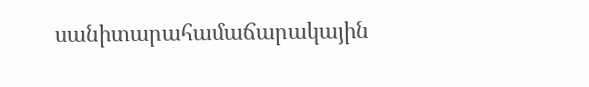սանիտարահամաճարակային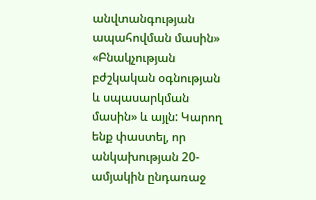անվտանգության ապահովման մասին» «Բնակչության բժշկական օգնության և սպասարկման մասին» և այլն: Կարող ենք փաստել, որ անկախության 20-ամյակին ընդառաջ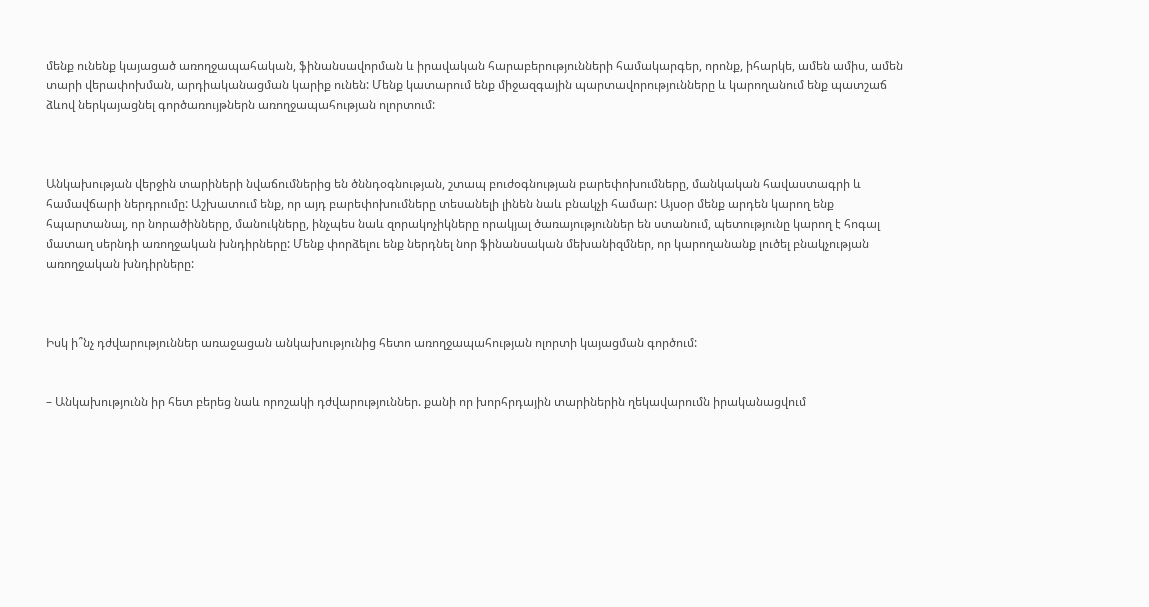մենք ունենք կայացած առողջապահական, ֆինանսավորման և իրավական հարաբերությունների համակարգեր, որոնք, իհարկե, ամեն ամիս, ամեն տարի վերափոխման, արդիականացման կարիք ունեն: Մենք կատարում ենք միջազգային պարտավորությունները և կարողանում ենք պատշաճ ձևով ներկայացնել գործառույթներն առողջապահության ոլորտում:



Անկախության վերջին տարիների նվաճումներից են ծննդօգնության, շտապ բուժօգնության բարեփոխումները, մանկական հավաստագրի և համավճարի ներդրումը: Աշխատում ենք, որ այդ բարեփոխումները տեսանելի լինեն նաև բնակչի համար: Այսօր մենք արդեն կարող ենք հպարտանալ, որ նորածինները, մանուկները, ինչպես նաև զորակոչիկները որակյալ ծառայություններ են ստանում, պետությունը կարող է հոգալ մատաղ սերնդի առողջական խնդիրները: Մենք փորձելու ենք ներդնել նոր ֆինանսական մեխանիզմներ, որ կարողանանք լուծել բնակչության առողջական խնդիրները:



Իսկ ի՞նչ դժվարություններ առաջացան անկախությունից հետո առողջապահության ոլորտի կայացման գործում:


– Անկախությունն իր հետ բերեց նաև որոշակի դժվարություններ. քանի որ խորհրդային տարիներին ղեկավարումն իրականացվում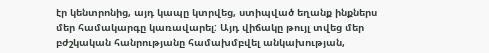էր կենտրոնից, այդ կապը կտրվեց, ստիպված եղանք ինքներս մեր համակարգը կառավարել: Այդ վիճակը թույլ տվեց մեր բժշկական հանրությանը համախմբվել անկախության,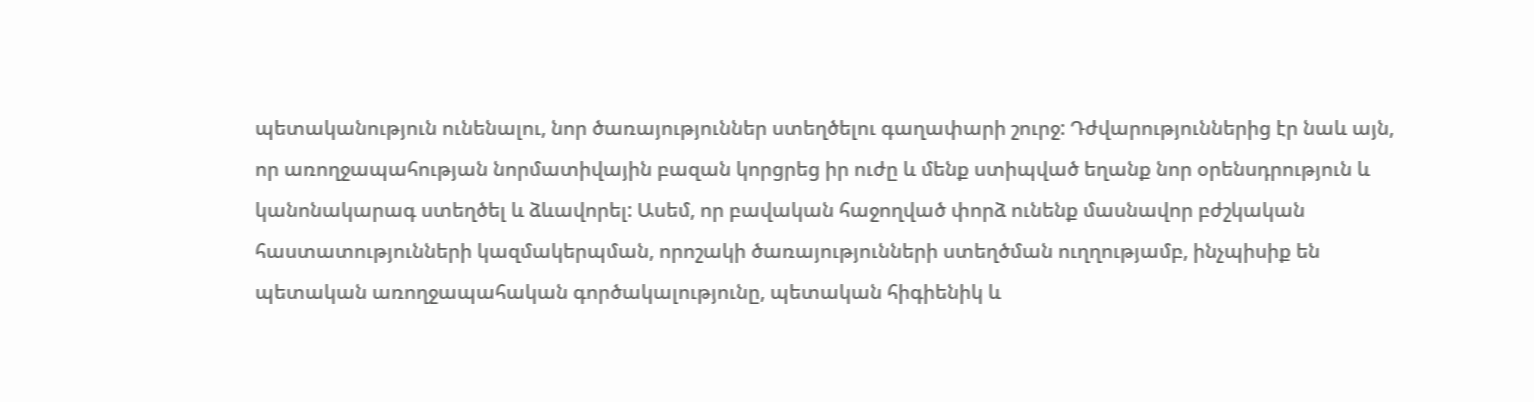պետականություն ունենալու, նոր ծառայություններ ստեղծելու գաղափարի շուրջ: Դժվարություններից էր նաև այն, որ առողջապահության նորմատիվային բազան կորցրեց իր ուժը և մենք ստիպված եղանք նոր օրենսդրություն և կանոնակարագ ստեղծել և ձևավորել: Ասեմ, որ բավական հաջողված փորձ ունենք մասնավոր բժշկական հաստատությունների կազմակերպման, որոշակի ծառայությունների ստեղծման ուղղությամբ, ինչպիսիք են պետական առողջապահական գործակալությունը, պետական հիգիենիկ և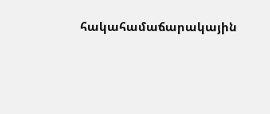հակահամաճարակային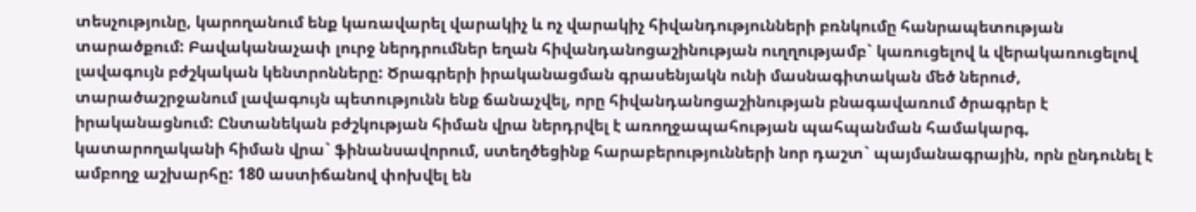տեսչությունը, կարողանում ենք կառավարել վարակիչ և ոչ վարակիչ հիվանդությունների բռնկումը հանրապետության տարածքում: Բավականաչափ լուրջ ներդրումներ եղան հիվանդանոցաշինության ուղղությամբ` կառուցելով և վերակառուցելով լավագույն բժշկական կենտրոնները: Ծրագրերի իրականացման գրասենյակն ունի մասնագիտական մեծ ներուժ, տարածաշրջանում լավագույն պետությունն ենք ճանաչվել, որը հիվանդանոցաշինության բնագավառում ծրագրեր է իրականացնում: Ընտանեկան բժշկության հիման վրա ներդրվել է առողջապահության պահպանման համակարգ, կատարողականի հիման վրա` ֆինանսավորում, ստեղծեցինք հարաբերությունների նոր դաշտ` պայմանագրային, որն ընդունել է ամբողջ աշխարհը: 180 աստիճանով փոխվել են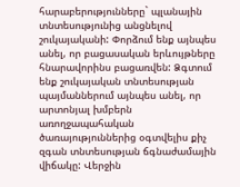հարաբերությունները` պլանային տնտեսությունից անցնելով շուկայականի: Փորձում ենք այնպես անել, որ բացասական երևույթները հնարավորինս բացառվեն: Ձգտում ենք շուկայական տնտեսության պայմաններում այնպես անել, որ արտոնյալ խմբերն առողջապահական ծառայություններից օգտվելիս քիչ զգան տնտեսության ճգնաժամային վիճակը: Վերջին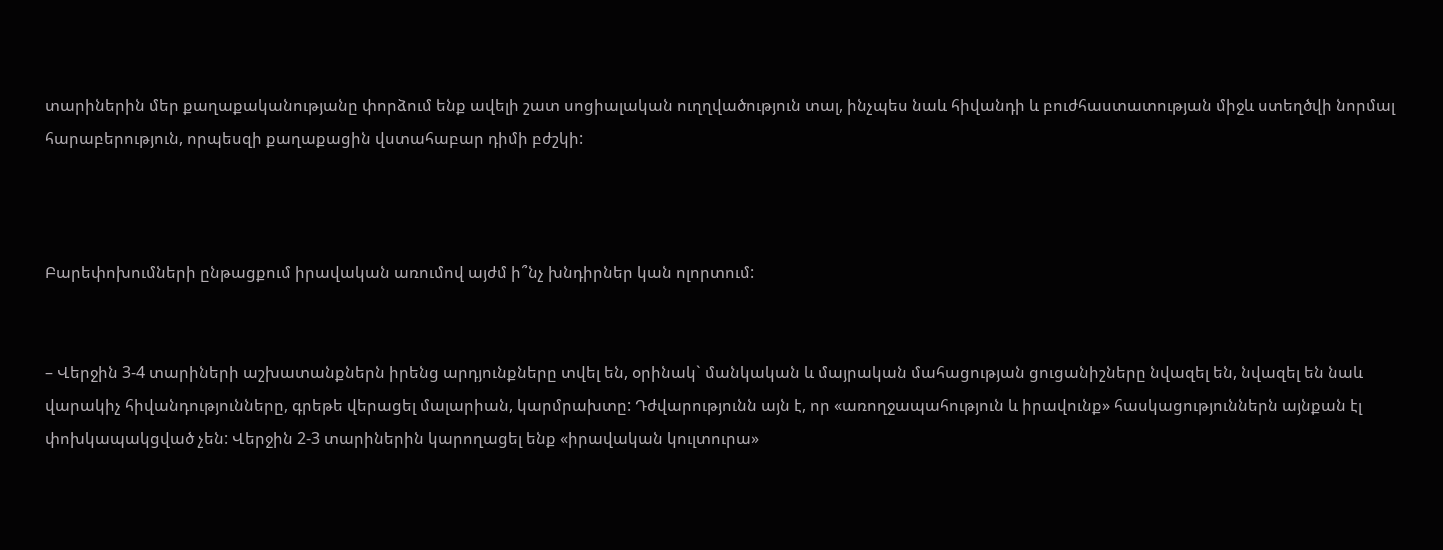տարիներին մեր քաղաքականությանը փորձում ենք ավելի շատ սոցիալական ուղղվածություն տալ, ինչպես նաև հիվանդի և բուժհաստատության միջև ստեղծվի նորմալ հարաբերություն, որպեսզի քաղաքացին վստահաբար դիմի բժշկի:



Բարեփոխումների ընթացքում իրավական առումով այժմ ի՞նչ խնդիրներ կան ոլորտում:


– Վերջին 3-4 տարիների աշխատանքներն իրենց արդյունքները տվել են, օրինակ` մանկական և մայրական մահացության ցուցանիշները նվազել են, նվազել են նաև վարակիչ հիվանդությունները, գրեթե վերացել մալարիան, կարմրախտը: Դժվարությունն այն է, որ «առողջապահություն և իրավունք» հասկացություններն այնքան էլ փոխկապակցված չեն: Վերջին 2-3 տարիներին կարողացել ենք «իրավական կուլտուրա»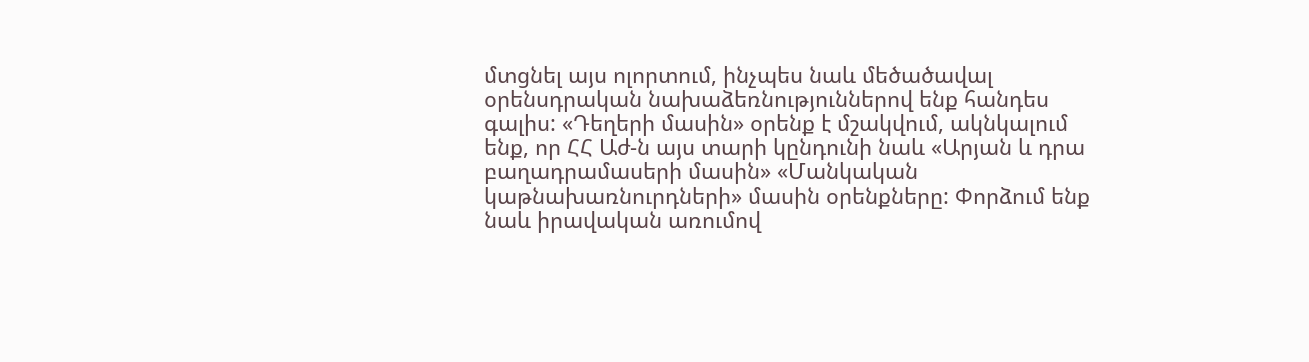մտցնել այս ոլորտում, ինչպես նաև մեծածավալ օրենսդրական նախաձեռնություններով ենք հանդես գալիս: «Դեղերի մասին» օրենք է մշակվում, ակնկալում ենք, որ ՀՀ Աժ-ն այս տարի կընդունի նաև «Արյան և դրա բաղադրամասերի մասին» «Մանկական կաթնախառնուրդների» մասին օրենքները: Փորձում ենք նաև իրավական առումով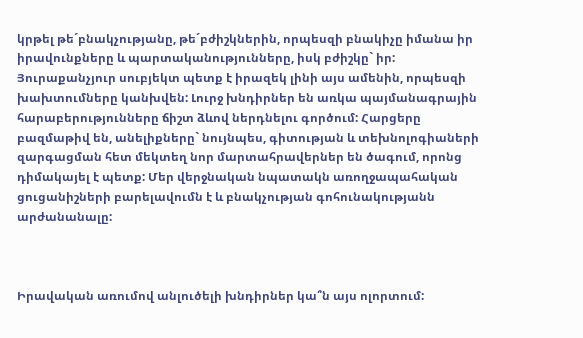կրթել թե´բնակչությանը, թե´բժիշկներին, որպեսզի բնակիչը իմանա իր իրավունքները և պարտականությունները, իսկ բժիշկը` իր: Յուրաքանչյուր սուբյեկտ պետք է իրազեկ լինի այս ամենին, որպեսզի խախտումները կանխվեն: Լուրջ խնդիրներ են առկա պայմանագրային հարաբերությունները ճիշտ ձևով ներդնելու գործում: Հարցերը բազմաթիվ են, անելիքները` նույնպես, գիտության և տեխնոլոգիաների զարգացման հետ մեկտեղ նոր մարտահրավերներ են ծագում, որոնց դիմակայել է պետք: Մեր վերջնական նպատակն առողջապահական ցուցանիշների բարելավումն է և բնակչության գոհունակությանն արժանանալը:



Իրավական առումով անլուծելի խնդիրներ կա՞ն այս ոլորտում: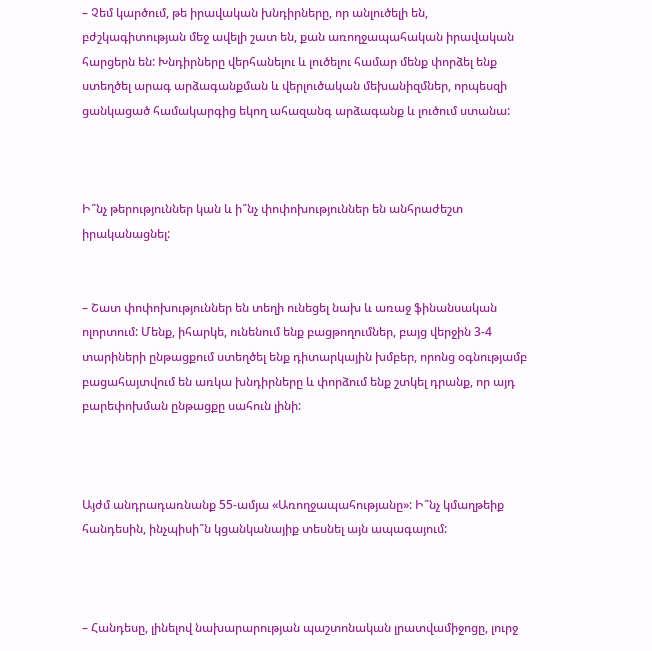– Չեմ կարծում, թե իրավական խնդիրները, որ անլուծելի են, բժշկագիտության մեջ ավելի շատ են, քան առողջապահական իրավական հարցերն են: Խնդիրները վերհանելու և լուծելու համար մենք փորձել ենք ստեղծել արագ արձագանքման և վերլուծական մեխանիզմներ, որպեսզի ցանկացած համակարգից եկող ահազանգ արձագանք և լուծում ստանա:



Ի՞նչ թերություններ կան և ի՞նչ փոփոխություններ են անհրաժեշտ իրականացնել:


– Շատ փոփոխություններ են տեղի ունեցել նախ և առաջ ֆինանսական ոլորտում: Մենք, իհարկե, ունենում ենք բացթողումներ, բայց վերջին 3-4 տարիների ընթացքում ստեղծել ենք դիտարկային խմբեր, որոնց օգնությամբ բացահայտվում են առկա խնդիրները և փորձում ենք շտկել դրանք, որ այդ բարեփոխման ընթացքը սահուն լինի:



Այժմ անդրադառնանք 55-ամյա «Առողջապահությանը»: Ի՞նչ կմաղթեիք հանդեսին, ինչպիսի՞ն կցանկանայիք տեսնել այն ապագայում:



– Հանդեսը, լինելով նախարարության պաշտոնական լրատվամիջոցը, լուրջ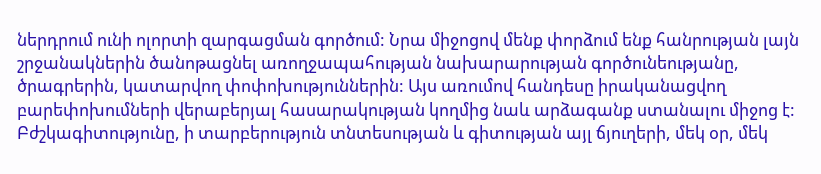ներդրում ունի ոլորտի զարգացման գործում: Նրա միջոցով մենք փորձում ենք հանրության լայն շրջանակներին ծանոթացնել առողջապահության նախարարության գործունեությանը, ծրագրերին, կատարվող փոփոխություններին: Այս առումով հանդեսը իրականացվող բարեփոխումների վերաբերյալ հասարակության կողմից նաև արձագանք ստանալու միջոց է: Բժշկագիտությունը, ի տարբերություն տնտեսության և գիտության այլ ճյուղերի, մեկ օր, մեկ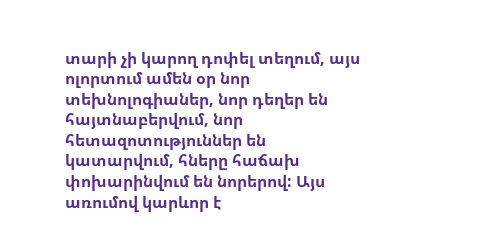տարի չի կարող դոփել տեղում, այս ոլորտում ամեն օր նոր տեխնոլոգիաներ, նոր դեղեր են հայտնաբերվում, նոր հետազոտություններ են կատարվում, հները հաճախ փոխարինվում են նորերով: Այս առումով կարևոր է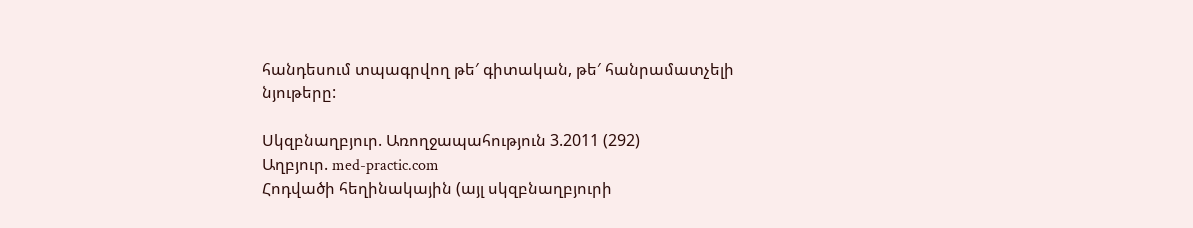հանդեսում տպագրվող թե′ գիտական, թե′ հանրամատչելի նյութերը:

Սկզբնաղբյուր. Առողջապահություն 3.2011 (292)
Աղբյուր. med-practic.com
Հոդվածի հեղինակային (այլ սկզբնաղբյուրի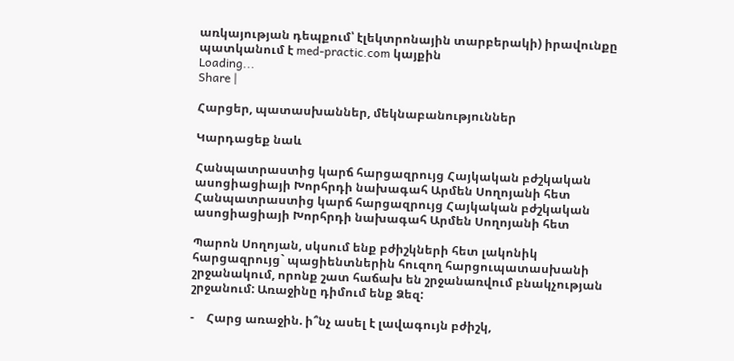առկայության դեպքում՝ էլեկտրոնային տարբերակի) իրավունքը պատկանում է med-practic.com կայքին
Loading...
Share |

Հարցեր, պատասխաններ, մեկնաբանություններ

Կարդացեք նաև

Հանպատրաստից կարճ հարցազրույց Հայկական բժշկական ասոցիացիայի Խորհրդի նախագահ Արմեն Սողոյանի հետ
Հանպատրաստից կարճ հարցազրույց Հայկական բժշկական ասոցիացիայի Խորհրդի նախագահ Արմեն Սողոյանի հետ

Պարոն Սողոյան, սկսում ենք բժիշկների հետ լակոնիկ հարցազրույց` պացիենտներին հուզող հարցուպատասխանի շրջանակում, որոնք շատ հաճախ են շրջանառվում բնակչության շրջանում: Առաջինը դիմում ենք Ձեզ:

-    Հարց առաջին. ի՞նչ ասել է լավագույն բժիշկ,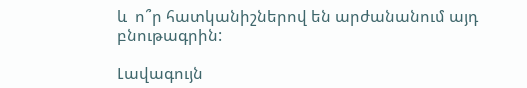և  ո՞ր հատկանիշներով են արժանանում այդ բնութագրին:

Լավագույն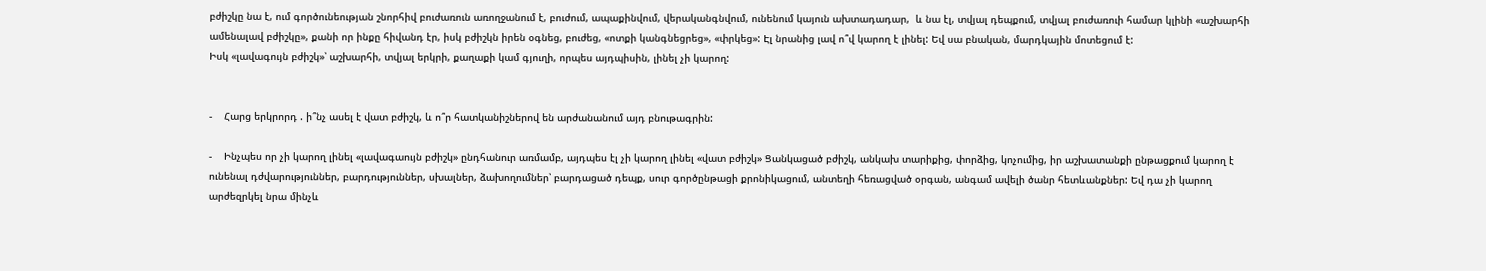բժիշկը նա է, ում գործունեության շնորհիվ բուժառուն առողջանում է, բուժում, ապաքինվում, վերականգնվում, ունենում կայուն ախտադադար,  և նա էլ, տվյալ դեպքում, տվյալ բուժառուի համար կլինի «աշխարհի ամենալավ բժիշկը», քանի որ ինքը հիվանդ էր, իսկ բժիշկն իրեն օգնեց, բուժեց, «ոտքի կանգնեցրեց», «փրկեց»: Էլ նրանից լավ ո՞վ կարող է լինել: Եվ սա բնական, մարդկային մոտեցում է:
Իսկ «լավագույն բժիշկ»՝ աշխարհի, տվյալ երկրի, քաղաքի կամ գյուղի, որպես այդպիսին, լինել չի կարող:


-    Հարց երկրորդ . ի՞նչ ասել է վատ բժիշկ, և ո՞ր հատկանիշներով են արժանանում այդ բնութագրին:

-    Ինչպես որ չի կարող լինել «լավագաույն բժիշկ» ընդհանուր առմամբ, այդպես էլ չի կարող լինել «վատ բժիշկ» Ցանկացած բժիշկ, անկախ տարիքից, փորձից, կոչումից, իր աշխատանքի ընթացքում կարող է ունենալ դժվարություններ, բարդություններ, սխալներ, ձախողումներ՝ բարդացած դեպք, սուր գործընթացի քրոնիկացում, անտեղի հեռացված օրգան, անգամ ավելի ծանր հետևանքներ: Եվ դա չի կարող արժեզրկել նրա մինչև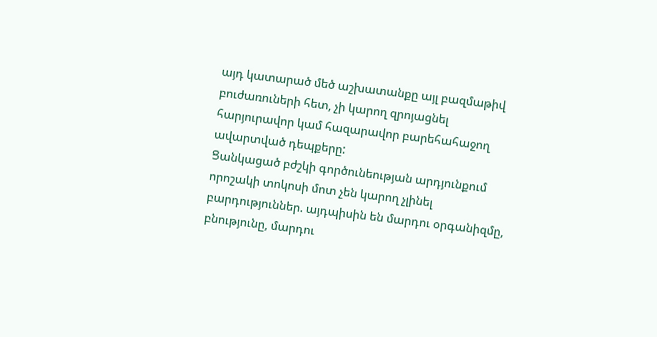այդ կատարած մեծ աշխատանքը այլ բազմաթիվ բուժառուների հետ, չի կարող զրոյացնել հարյուրավոր կամ հազարավոր բարեհահաջող ավարտված դեպքերը:
Ցանկացած բժշկի գործունեության արդյունքում որոշակի տոկոսի մոտ չեն կարող չլինել բարդություններ. այդպիսին են մարդու օրգանիզմը, բնությունը, մարդու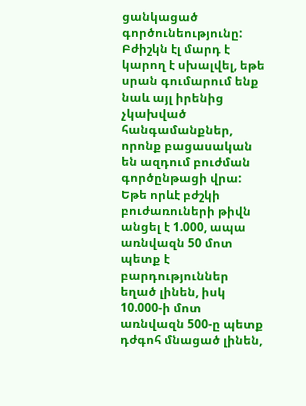ցանկացած գործունեությունը: Բժիշկն էլ մարդ է կարող է սխալվել, եթե սրան գումարում ենք նաև այլ իրենից չկախված հանգամանքներ, որոնք բացասական են ազդում բուժման գործընթացի վրա: Եթե որևէ բժշկի բուժառուների թիվն անցել է 1.000, ապա առնվազն 50 մոտ պետք է բարդություններ եղած լինեն, իսկ 10.000-ի մոտ առնվազն 500-ը պետք դժգոհ մնացած լինեն,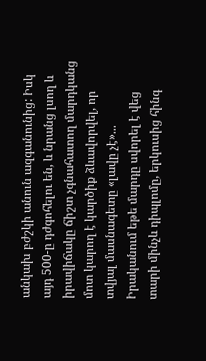անկախ բժշկի անուն ազգանունից: Իսկ այդ 500-ը դժգոհելու են, և նրանց լսող և իրավիճակը ճիշտ չգնահատող մարդկանց մոտ կարող է կարծիք ձևավորվել, որ տվյալ մասնագետը «լավը չէ»... Իրականում եթե մարդը սվորել է վեց տարի մինչև դիպլոմը, երկուսից հինգ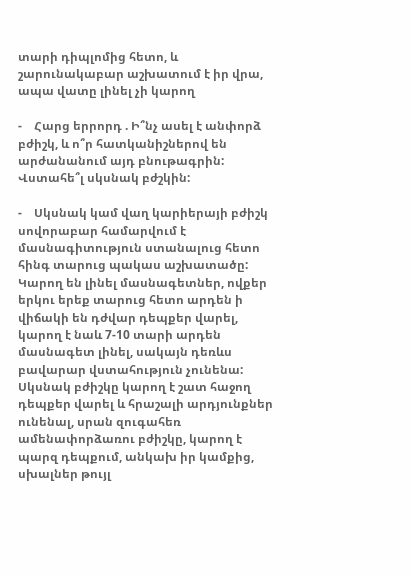տարի դիպլոմից հետո, և շարունակաբար աշխատում է իր վրա, ապա վատը լինել չի կարող

-    Հարց երրորդ . Ի՞նչ ասել է անփորձ բժիշկ, և ո՞ր հատկանիշներով են արժանանում այդ բնութագրին: Վստահե՞լ սկսնակ բժշկին:

-    Սկսնակ կամ վաղ կարիերայի բժիշկ սովորաբար համարվում է մասնագիտություն ստանալուց հետո հինգ տարուց պակաս աշխատածը: Կարող են լինել մասնագետներ, ովքեր երկու երեք տարուց հետո արդեն ի վիճակի են դժվար դեպքեր վարել, կարող է նաև 7-10 տարի արդեն մասնագետ լինել, սակայն դեռևս բավարար վստահություն չունենա: Սկսնակ բժիշկը կարող է շատ հաջող դեպքեր վարել և հրաշալի արդյունքներ ունենալ, սրան զուգահեռ ամենափորձառու բժիշկը, կարող է պարզ դեպքում, անկախ իր կամքից, սխալներ թույլ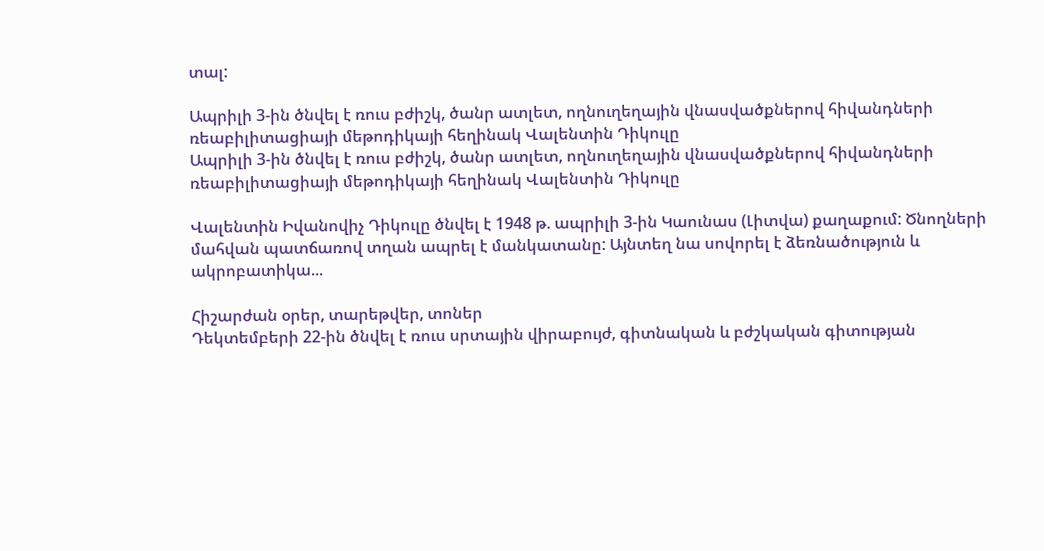տալ:

Ապրիլի 3-ին ծնվել է ռուս բժիշկ, ծանր ատլետ, ողնուղեղային վնասվածքներով հիվանդների ռեաբիլիտացիայի մեթոդիկայի հեղինակ Վալենտին Դիկուլը
Ապրիլի 3-ին ծնվել է ռուս բժիշկ, ծանր ատլետ, ողնուղեղային վնասվածքներով հիվանդների ռեաբիլիտացիայի մեթոդիկայի հեղինակ Վալենտին Դիկուլը

Վալենտին Իվանովիչ Դիկուլը ծնվել է 1948 թ. ապրիլի 3-ին Կաունաս (Լիտվա) քաղաքում: Ծնողների մահվան պատճառով տղան ապրել է մանկատանը: Այնտեղ նա սովորել է ձեռնածություն և ակրոբատիկա...

Հիշարժան օրեր, տարեթվեր, տոներ
Դեկտեմբերի 22-ին ծնվել է ռուս սրտային վիրաբույժ, գիտնական և բժշկական գիտության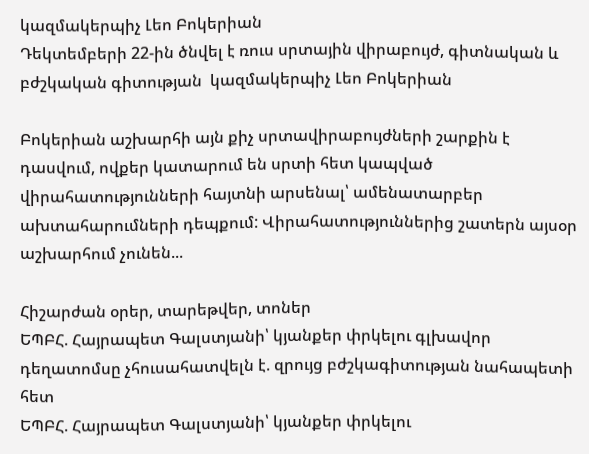կազմակերպիչ Լեո Բոկերիան
Դեկտեմբերի 22-ին ծնվել է ռուս սրտային վիրաբույժ, գիտնական և բժշկական գիտության  կազմակերպիչ Լեո Բոկերիան

Բոկերիան աշխարհի այն քիչ սրտավիրաբույժների շարքին է դասվում, ովքեր կատարում են սրտի հետ կապված վիրահատությունների հայտնի արսենալ՝ ամենատարբեր ախտահարումների դեպքում: Վիրահատություններից շատերն այսօր աշխարհում չունեն...

Հիշարժան օրեր, տարեթվեր, տոներ
ԵՊԲՀ. Հայրապետ Գալստյանի՝ կյանքեր փրկելու գլխավոր դեղատոմսը չհուսահատվելն է. զրույց բժշկագիտության նահապետի հետ
ԵՊԲՀ. Հայրապետ Գալստյանի՝ կյանքեր փրկելու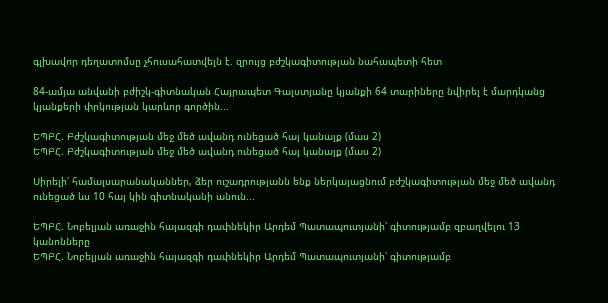գլխավոր դեղատոմսը չհուսահատվելն է. զրույց բժշկագիտության նահապետի հետ

84-ամյա անվանի բժիշկ-գիտնական Հայրապետ Գալստյանը կյանքի 64 տարիները նվիրել է մարդկանց կյանքերի փրկության կարևոր գործին...

ԵՊԲՀ. Բժշկագիտության մեջ մեծ ավանդ ունեցած հայ կանայք (մաս 2)
ԵՊԲՀ. Բժշկագիտության մեջ մեծ ավանդ ունեցած հայ կանայք (մաս 2)

Սիրելի՛ համալսարանականներ, ձեր ուշադրությանն ենք ներկայացնում բժշկագիտության մեջ մեծ ավանդ ունեցած ևս 10 հայ կին գիտնականի անուն...

ԵՊԲՀ. Նոբելյան առաջին հայազգի դափնեկիր Արդեմ Պատապուտյանի՝ գիտությամբ զբաղվելու 13 կանոնները
ԵՊԲՀ. Նոբելյան առաջին հայազգի դափնեկիր Արդեմ Պատապուտյանի՝ գիտությամբ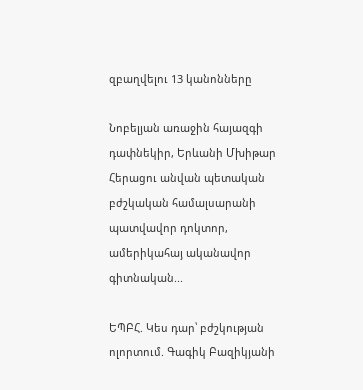զբաղվելու 13 կանոնները

Նոբելյան առաջին հայազգի դափնեկիր, Երևանի Մխիթար Հերացու անվան պետական բժշկական համալսարանի պատվավոր դոկտոր, ամերիկահայ ականավոր գիտնական...

ԵՊԲՀ. Կես դար՝ բժշկության ոլորտում. Գագիկ Բազիկյանի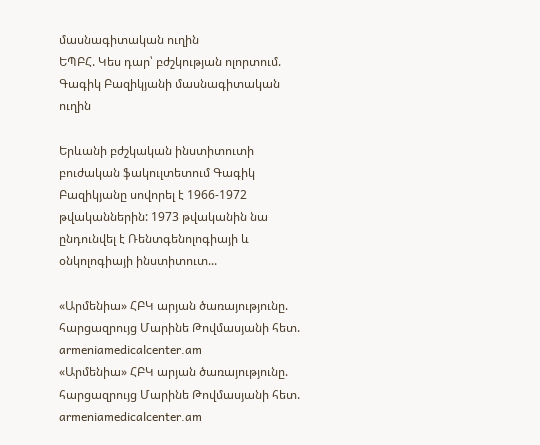մասնագիտական ուղին
ԵՊԲՀ. Կես դար՝ բժշկության ոլորտում. Գագիկ Բազիկյանի մասնագիտական ուղին

Երևանի բժշկական ինստիտուտի բուժական ֆակուլտետում Գագիկ Բազիկյանը սովորել է 1966-1972 թվականներին: 1973 թվականին նա ընդունվել է Ռենտգենոլոգիայի և օնկոլոգիայի ինստիտուտ...

«Արմենիա» ՀԲԿ արյան ծառայությունը. հարցազրույց Մարինե Թովմասյանի հետ. armeniamedicalcenter.am
«Արմենիա» ՀԲԿ արյան ծառայությունը. հարցազրույց Մարինե Թովմասյանի հետ. armeniamedicalcenter.am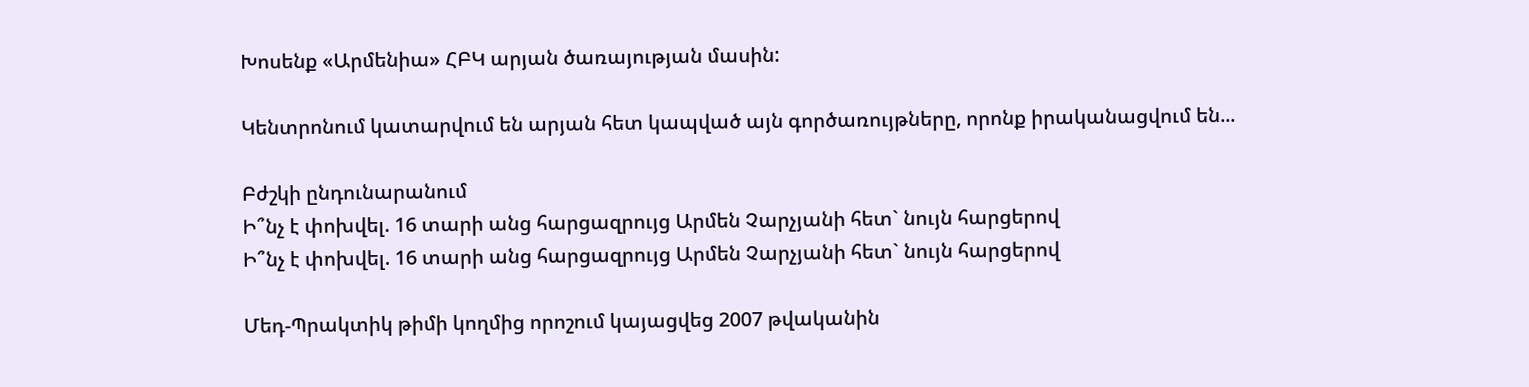Խոսենք «Արմենիա» ՀԲԿ արյան ծառայության մասին:

Կենտրոնում կատարվում են արյան հետ կապված այն գործառույթները, որոնք իրականացվում են...

Բժշկի ընդունարանում
Ի՞նչ է փոխվել. 16 տարի անց հարցազրույց Արմեն Չարչյանի հետ` նույն հարցերով
Ի՞նչ է փոխվել. 16 տարի անց հարցազրույց Արմեն Չարչյանի հետ` նույն հարցերով

Մեդ-Պրակտիկ թիմի կողմից որոշում կայացվեց 2007 թվականին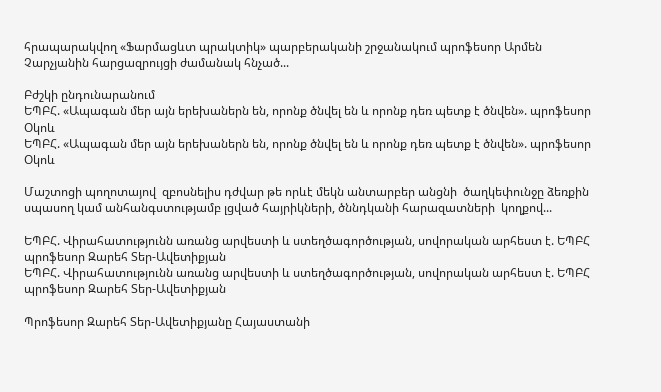հրապարակվող «Ֆարմացևտ պրակտիկ» պարբերականի շրջանակում պրոֆեսոր Արմեն Չարչյանին հարցազրույցի ժամանակ հնչած...

Բժշկի ընդունարանում
ԵՊԲՀ. «Ապագան մեր այն երեխաներն են, որոնք ծնվել են և որոնք դեռ պետք է ծնվեն». պրոֆեսոր Օկոև
ԵՊԲՀ. «Ապագան մեր այն երեխաներն են, որոնք ծնվել են և որոնք դեռ պետք է ծնվեն». պրոֆեսոր Օկոև

Մաշտոցի պողոտայով  զբոսնելիս դժվար թե որևէ մեկն անտարբեր անցնի  ծաղկեփունջը ձեռքին սպասող կամ անհանգստությամբ լցված հայրիկների, ծննդկանի հարազատների  կողքով...

ԵՊԲՀ. Վիրահատությունն առանց արվեստի և ստեղծագործության, սովորական արհեստ է. ԵՊԲՀ պրոֆեսոր Զարեհ Տեր-Ավետիքյան
ԵՊԲՀ. Վիրահատությունն առանց արվեստի և ստեղծագործության, սովորական արհեստ է. ԵՊԲՀ պրոֆեսոր Զարեհ Տեր-Ավետիքյան

Պրոֆեսոր Զարեհ Տեր-Ավետիքյանը Հայաստանի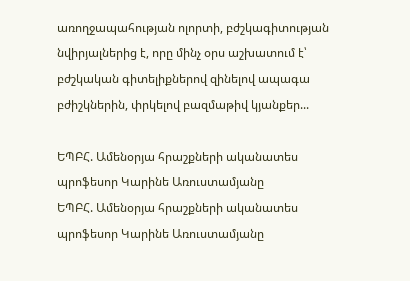առողջապահության ոլորտի, բժշկագիտության նվիրյալներից է, որը մինչ օրս աշխատում է՝ բժշկական գիտելիքներով զինելով ապագա բժիշկներին, փրկելով բազմաթիվ կյանքեր...

ԵՊԲՀ. Ամենօրյա հրաշքների ականատես պրոֆեսոր Կարինե Առուստամյանը
ԵՊԲՀ. Ամենօրյա հրաշքների ականատես պրոֆեսոր Կարինե Առուստամյանը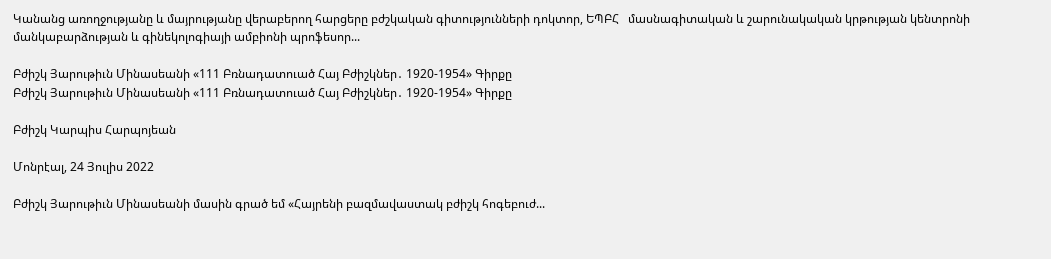Կանանց առողջությանը և մայրությանը վերաբերող հարցերը բժշկական գիտությունների դոկտոր, ԵՊԲՀ   մասնագիտական և շարունակական կրթության կենտրոնի մանկաբարձության և գինեկոլոգիայի ամբիոնի պրոֆեսոր...

Բժիշկ Յարութիւն Մինասեանի «111 Բռնադատուած Հայ Բժիշկներ․ 1920-1954» Գիրքը
Բժիշկ Յարութիւն Մինասեանի «111 Բռնադատուած Հայ Բժիշկներ․ 1920-1954» Գիրքը

Բժիշկ Կարպիս Հարպոյեան

Մոնրէալ, 24 Յուլիս 2022

Բժիշկ Յարութիւն Մինասեանի մասին գրած եմ «Հայրենի բազմավաստակ բժիշկ հոգեբուժ...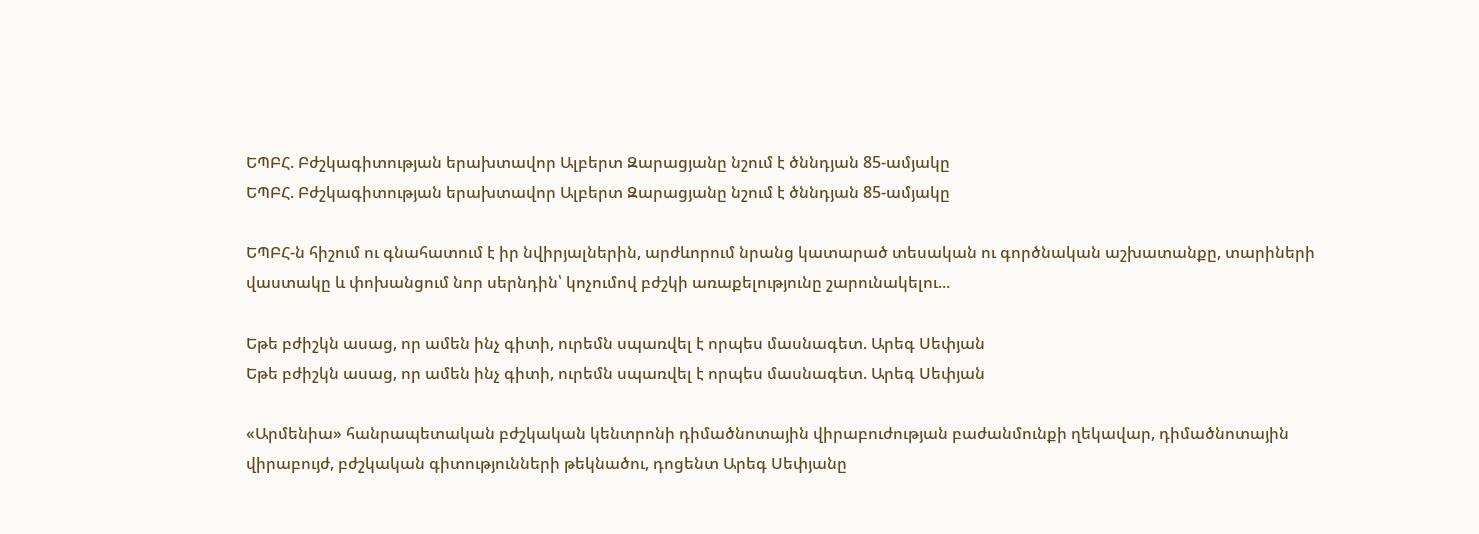ԵՊԲՀ. Բժշկագիտության երախտավոր Ալբերտ Զարացյանը նշում է ծննդյան 85-ամյակը
ԵՊԲՀ. Բժշկագիտության երախտավոր Ալբերտ Զարացյանը նշում է ծննդյան 85-ամյակը

ԵՊԲՀ-ն հիշում ու գնահատում է իր նվիրյալներին, արժևորում նրանց կատարած տեսական ու գործնական աշխատանքը, տարիների վաստակը և փոխանցում նոր սերնդին՝ կոչումով բժշկի առաքելությունը շարունակելու...

Եթե բժիշկն ասաց, որ ամեն ինչ գիտի, ուրեմն սպառվել է որպես մասնագետ. Արեգ Սեփյան
Եթե բժիշկն ասաց, որ ամեն ինչ գիտի, ուրեմն սպառվել է որպես մասնագետ. Արեգ Սեփյան

«Արմենիա» հանրապետական բժշկական կենտրոնի դիմածնոտային վիրաբուժության բաժանմունքի ղեկավար, դիմածնոտային վիրաբույժ, բժշկական գիտությունների թեկնածու, դոցենտ Արեգ Սեփյանը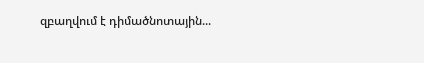զբաղվում է դիմածնոտային...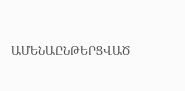ԱՄԵՆԱԸՆԹԵՐՑՎԱԾ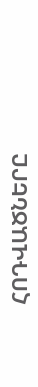ՀՈԴՎԱԾՆԵՐԸ